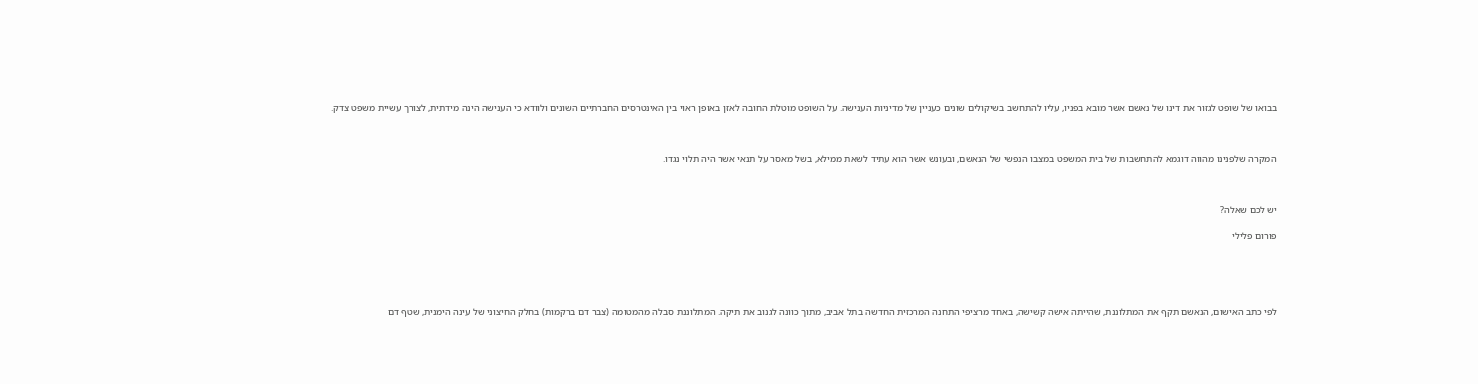בבואו של שופט לגזור את דינו של נאשם אשר מובא בפניו, עליו להתחשב בשיקולים שונים כעניין של מדיניות הענישה. על השופט מוטלת החובה לאזן באופן ראוי בין האינטרסים החברתיים השונים ולוודא כי הענישה הינה מידתית, לצורך עשיית משפט צדק.



המקרה שלפנינו מהווה דוגמא להתחשבות של בית המשפט במצבו הנפשי של הנאשם, ובעונש אשר הוא עתיד לשאת ממילא, בשל מאסר על תנאי אשר היה תלוי נגדו.



יש לכם שאלה?

פורום פלילי





לפי כתב האישום, הנאשם תקף את המתלוננת, שהייתה אישה קשישה, באחד מרציפי התחנה המרכזית החדשה בתל אביב, מתוך כוונה לגנוב את תיקה. המתלוננת סבלה מהמטומה (צבר דם ברקמות) בחלק החיצוני של עינה הימנית, שטף דם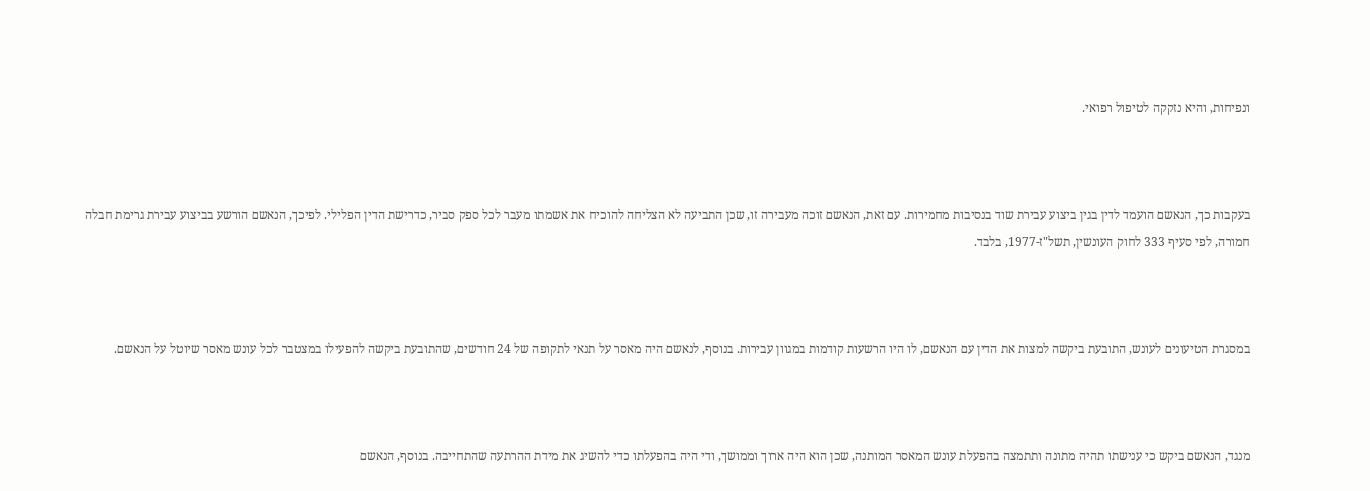ונפיחות, והיא נזקקה לטיפול רפואי.



בעקבות כך, הנאשם הועמד לדין בגין ביצוע עבירת שוד בנסיבות מחמירות. עם זאת, הנאשם זוכה מעבירה זו, שכן התביעה לא הצליחה להוכיח את אשמתו מעבר לכל ספק סביר, כדרישת הדין הפלילי. לפיכך, הנאשם הורשע בביצוע עבירת גרימת חבלה חמורה, לפי סעיף 333 לחוק העונשין, תשל"ז-1977, בלבד.



במסגרת הטיעונים לעונש, התובעת ביקשה למצות את הדין עם הנאשם, לו היו הרשעות קודמות במגוון עבירות. בנוסף, לנאשם היה מאסר על תנאי לתקופה של 24 חודשים, שהתובעת ביקשה להפעילו במצטבר לכל עונש מאסר שיוטל על הנאשם.



מנגד, הנאשם ביקש כי ענישתו תהיה מתונה ותתמצה בהפעלת עונש המאסר המותנה, שכן הוא היה ארוך וממושך, ודי היה בהפעלתו כדי להשיג את מידת ההרתעה שהתחייבה. בנוסף, הנאשם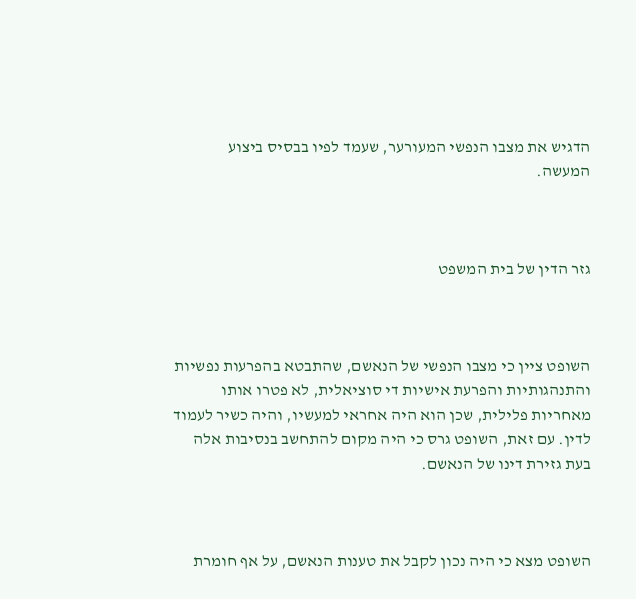הדגיש את מצבו הנפשי המעורער, שעמד לפיו בבסיס ביצוע המעשה.



גזר הדין של בית המשפט



השופט ציין כי מצבו הנפשי של הנאשם, שהתבטא בהפרעות נפשיות והתנהגותיות והפרעת אישיות די סוציאלית, לא פטרו אותו מאחריות פלילית, שכן הוא היה אחראי למעשיו, והיה כשיר לעמוד לדין. עם זאת, השופט גרס כי היה מקום להתחשב בנסיבות אלה בעת גזירת דינו של הנאשם.



השופט מצא כי היה נכון לקבל את טענות הנאשם, על אף חומרת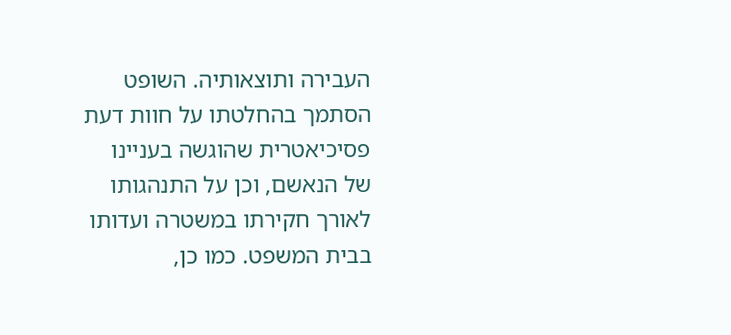העבירה ותוצאותיה. השופט הסתמך בהחלטתו על חוות דעת פסיכיאטרית שהוגשה בעניינו של הנאשם, וכן על התנהגותו לאורך חקירתו במשטרה ועדותו בבית המשפט. כמו כן,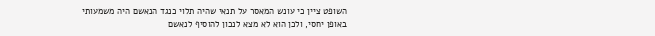השופט ציין כי עונש המאסר על תנאי שהיה תלוי כנגד הנאשם היה משמעותי באופן יחסי, ולכן הוא לא מצא לנכון להוסיף לנאשם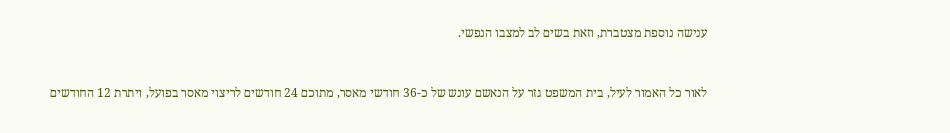ענישה נוספת מצטברת, וזאת בשים לב למצבו הנפשי.



לאור כל האמור לעיל, בית המשפט גזר על הנאשם עונש של כ-36 חודשי מאסר, מתוכם 24 חודשים לריצוי מאסר בפועל, ויתרת 12 החודשים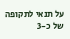על תנאי לתקופה של כ-3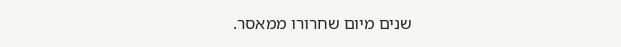שנים מיום שחרורו ממאסר.